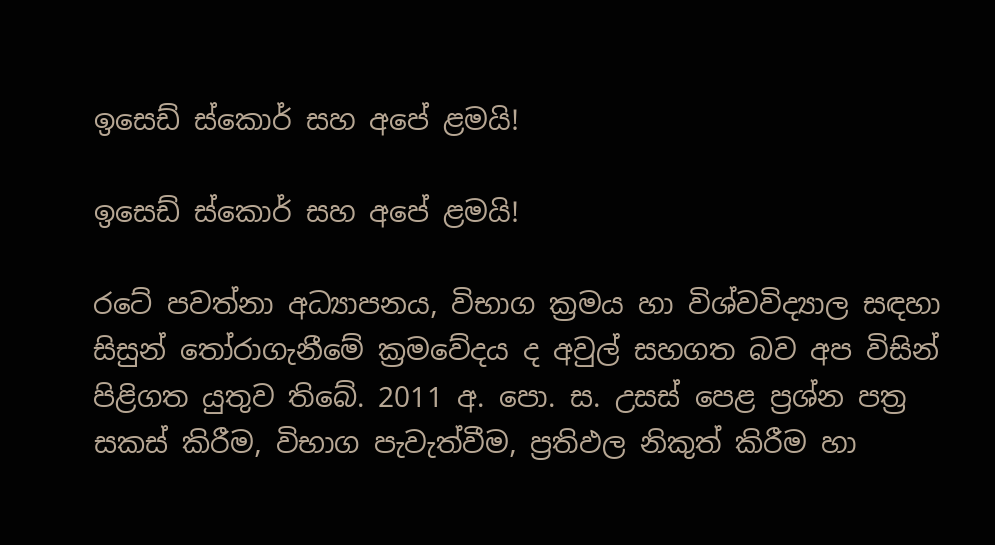ඉසෙඩ් ස්කොර් සහ අපේ ළමයි!

ඉසෙඩ් ස්කොර් සහ අපේ ළමයි!

රටේ පවත්නා අධ්‍යාපනය, විභාග ක්‍රමය හා විශ්වවිද්‍යාල සඳහා සිසුන් තෝරාගැනීමේ ක්‍රමවේදය ද අවුල් සහගත බව අප විසින් පිළිගත යුතුව තිබේ. 2011 අ. පො. ස. උසස් පෙළ ප්‍රශ්න පත්‍ර සකස් කිරීම, විභාග පැවැත්වීම, ප්‍රතිඵල නිකුත් කිරීම හා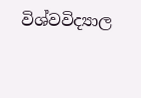විශ්වවිද්‍යාල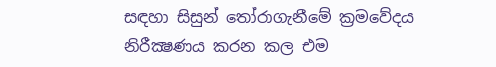සඳහා සිසුන් තෝරාගැනීමේ ක්‍රමවේදය නිරීක්‍ෂණය කරන කල එම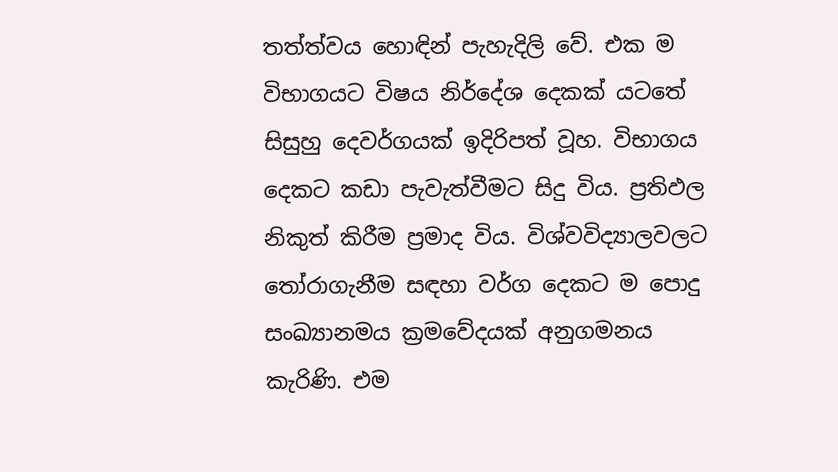තත්ත්වය හොඳින් පැහැදිලි වේ. එක ම විභාගයට විෂය නිර්දේශ දෙකක් යටතේ සිසුහු දෙවර්ගයක් ඉදිරිපත් වූහ. විභාගය දෙකට කඩා පැවැත්වීමට සිදු විය. ප්‍රතිඵල නිකුත් කිරීම ප්‍රමාද විය. විශ්වවිද්‍යාලවලට තෝරාගැනීම සඳහා වර්ග දෙකට ම පොදු සංඛ්‍යානමය ක්‍රමවේදයක් අනුගමනය කැරිණි. එම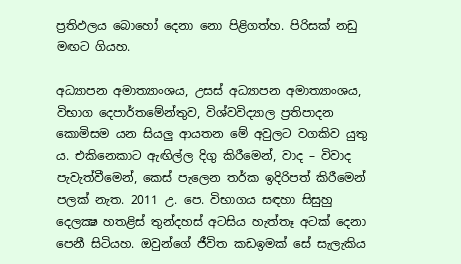ප්‍රතිඵලය බොහෝ දෙනා නො පිළිගත්හ. පිරිසක් නඩු මඟට ගියහ.

අධ්‍යාපන අමාත්‍යාංශය, උසස් අධ්‍යාපන අමාත්‍යාංශය, විභාග දෙපාර්තමේන්තුව, විශ්වවිද්‍යාල ප්‍රතිපාදන කොමිසම යන සියලු ආයතන මේ අවුලට වගකිව යුතු ය. එකිනෙකාට ඇඟිල්ල දිගු කිරීමෙන්, වාද – විවාද පැවැත්වීමෙන්, කෙස් පැලෙන තර්ක ඉදිරිපත් කිරීමෙන් පලක් නැත. 2011 උ. පෙ. විභාගය සඳහා සිසුහු දෙලක්‍ෂ හතළිස් තුන්දහස් අටසිය හැත්තෑ අටක් දෙනා පෙනී සිටියහ. ඔවුන්ගේ ජීවිත කඩඉමක් සේ සැලැකිය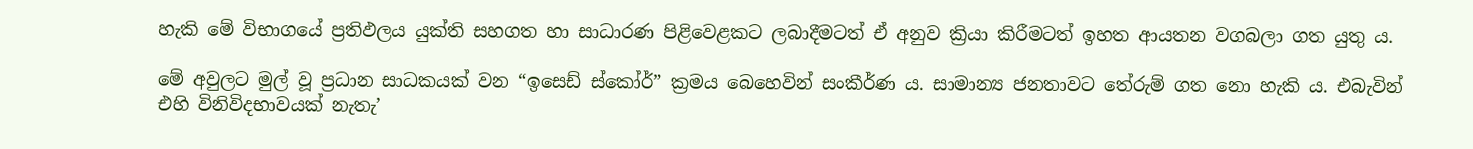හැකි මේ විභාගයේ ප්‍රතිඵලය යුක්ති සහගත හා සාධාරණ පිළිවෙළකට ලබාදීමටත් ඒ අනුව ක්‍රියා කිරීමටත් ඉහත ආයතන වගබලා ගත යුතු ය.

මේ අවුලට මුල් වූ ප්‍රධාන සාධකයක් වන “ඉසෙඩ් ස්කෝර්” ක්‍රමය බෙහෙවින් සංකීර්ණ ය. සාමාන්‍ය ජනතාවට තේරුම් ගත නො හැකි ය. එබැවින් එහි විනිවිදභාවයක් නැතැ’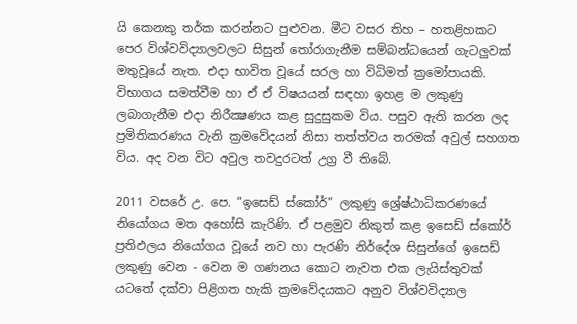යි කෙනකු තර්ක කරන්නට පුළුවන. මීට වසර තිහ – හතළිහකට පෙර විශ්වවිද්‍යාලවලට සිසුන් තෝරාගැනීම සම්බන්ධයෙන් ගැටලුවක් මතුවූයේ නැත. එදා භාවිත වූයේ සරල හා විධිමත් ක්‍රමෝපායකි. විභාගය සමත්වීම හා ඒ ඒ විෂයයන් සඳහා ඉහළ ම ලකුණු ලබාගැනීම එදා නිරීක්‍ෂණය කළ සුදුසුකම විය. පසුව ඇති කරන ලද ප්‍රමිතිකරණය වැනි ක්‍රමවේදයන් නිසා තත්ත්වය තරමක් අවුල් සහගත විය. අද වන විට අවුල තවදුරටත් උග්‍ර වී තිබේ.

2011 වසරේ උ. පෙ. “ඉසෙඩ් ස්කෝර්” ලකුණු ශ්‍රේෂ්ඨාධිකරණයේ නියෝගය මත අහෝසි කැරිණි. ඒ පළමුව නිකුත් කළ ඉසෙඩ් ස්කෝර් ප්‍රතිඵලය නියෝගය වූයේ නව හා පැරණි නිර්දේශ සිසුන්ගේ ඉසෙඩ් ලකුණු වෙන - වෙන ම ගණනය කොට නැවත එක ලැයිස්තුවක් යටතේ දක්වා පිළිගත හැකි ක්‍රමවේදයකට අනුව විශ්වවිද්‍යාල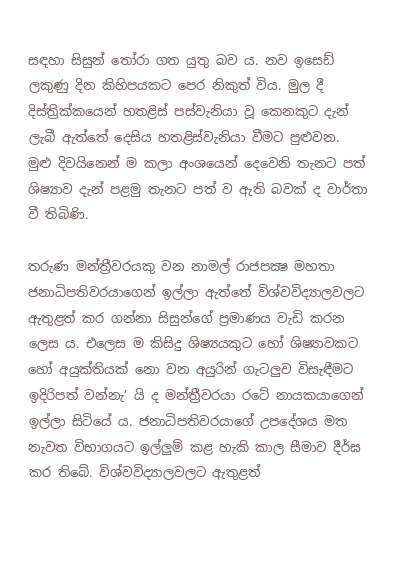සඳහා සිසුන් තෝරා ගත යුතු බව ය. නව ඉසෙඩ් ලකුණු දින කිහිපයකට පෙර නිකුත් විය. මුල දී දිස්ත්‍රික්කයෙන් හතළිස් පස්වැනියා වූ කෙනකුට දැන් ලැබී ඇත්තේ දෙසිය හතළිස්වැනියා වීමට පුළුවන. මුළු දිවයිනෙන් ම කලා අංශයෙන් දෙවෙනි තැනට පත් ශිෂ්‍යාව දැන් පළමු තැනට පත් ව ඇති බවක් ද වාර්තා වී තිබිණි.

තරුණ මන්ත්‍රීවරයකු වන නාමල් රාජපක්‍ෂ මහතා ජනාධිපතිවරයාගෙන් ඉල්ලා ඇත්තේ විශ්වවිද්‍යාලවලට ඇතුළත් කර ගන්නා සිසුන්ගේ ප්‍රමාණය වැඩි කරන ලෙස ය. එලෙස ම කිසිදු ශිෂ්‍යයකුට හෝ ශිෂ්‍යාවකට හෝ අයුක්තියක් නො වන අයුරින් ගැටලුව විසැඳීමට ඉදිරිපත් වන්නැ’ යි ද මන්ත්‍රීවරයා රටේ නායකයාගෙන් ඉල්ලා සිටියේ ය. ජනාධිපතිවරයාගේ උපදේශය මත නැවත විභාගයට ඉල්ලුම් කළ හැකි කාල සීමාව දීර්ඝ කර තිබේ. විශ්වවිද්‍යාලවලට ඇතුළත්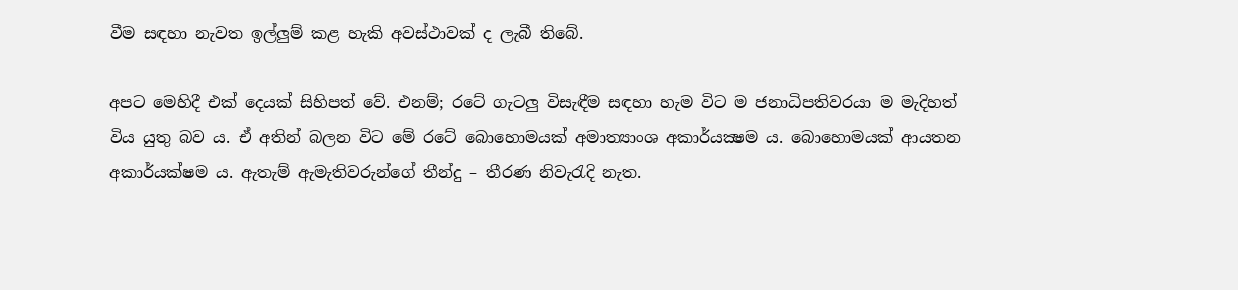වීම සඳහා නැවත ඉල්ලුම් කළ හැකි අවස්ථාවක් ද ලැබී තිබේ.

අපට මෙහිදී එක් දෙයක් සිහිපත් වේ. එනම්; රටේ ගැටලු විසැඳීම සඳහා හැම විට ම ජනාධිපතිවරයා ම මැදිහත් විය යුතු බව ය. ඒ අතින් බලන විට මේ රටේ බොහොමයක් අමාත්‍යාංශ අකාර්යක්‍ෂම ය. බොහොමයක් ආයතන අකාර්යක්ෂම ය. ඇතැම් ඇමැතිවරුන්ගේ තීන්දු – තීරණ නිවැරැදි නැත.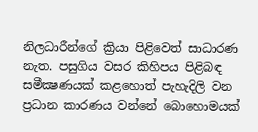නිලධාරීන්ගේ ක්‍රියා පිළිවෙත් සාධාරණ නැත. පසුගිය වසර කිහිපය පිළිබඳ සමීක්‍ෂණයක් කළහොත් පැහැදිලි වන ප්‍රධාන කාරණය වන්නේ බොහොමයක්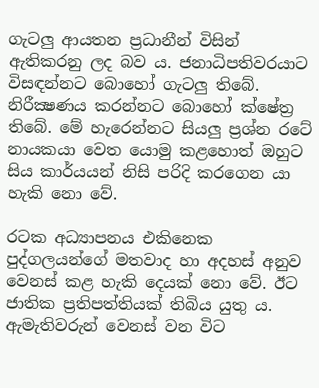ගැටලු ආයතන ප්‍රධානීන් විසින් ඇතිකරනු ලද බව ය. ජනාධිපතිවරයාට විසඳන්නට බොහෝ ගැටලු තිබේ. නිරීක්‍ෂණය කරන්නට බොහෝ ක්ෂේත්‍ර තිබේ. මේ හැරෙන්නට සියලු ප්‍රශ්න රටේ නායකයා වෙත යොමු කළහොත් ඔහුට සිය කාර්යයන් නිසි පරිදි කරගෙන යා හැකි නො වේ.

රටක අධ්‍යාපනය එකිනෙක පුද්ගලයන්ගේ මතවාද හා අදහස් අනුව වෙනස් කළ හැකි දෙයක් නො වේ. ඊට ජාතික ප්‍රතිපත්තියක් තිබිය යුතු ය. ඇමැතිවරුන් වෙනස් වන විට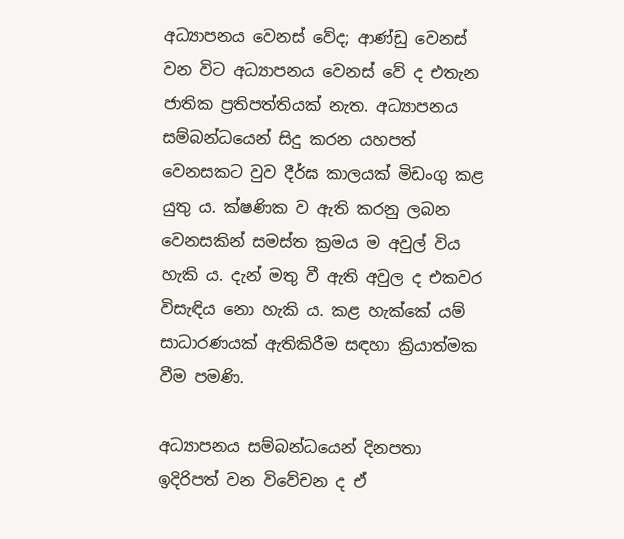අධ්‍යාපනය වෙනස් වේද; ආණ්ඩු වෙනස් වන විට අධ්‍යාපනය වෙනස් වේ ද එතැන ජාතික ප්‍රතිපත්තියක් නැත. අධ්‍යාපනය සම්බන්ධයෙන් සිදු කරන යහපත් වෙනසකට වුව දීර්ඝ කාලයක් මිඩංගු කළ යුතු ය. ක්ෂණික ව ඇති කරනු ලබන වෙනසකින් සමස්ත ක්‍රමය ම අවුල් විය හැකි ය. දැන් මතු වී ඇති අවුල ද එකවර විසැඳිය නො හැකි ය. කළ හැක්කේ යම් සාධාරණයක් ඇතිකිරීම සඳහා ක්‍රියාත්මක වීම පමණි.

අධ්‍යාපනය සම්බන්ධයෙන් දිනපතා ඉදිරිපත් වන විවේචන ද ඒ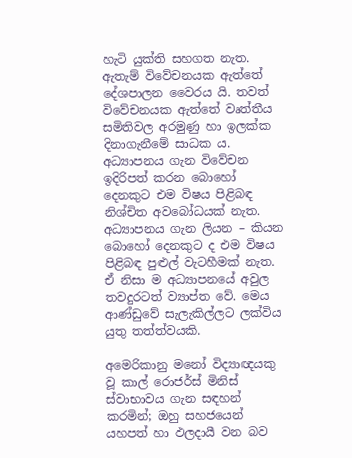හැටි යුක්ති සහගත නැත. ඇතැම් විවේචනයක ඇත්තේ දේශපාලන වෛරය යි. තවත් විවේචනයක ඇත්තේ වෘත්තීය සමිතිවල අරමුණු හා ඉලක්ක දිනාගැනීමේ සාධක ය. අධ්‍යාපනය ගැන විවේචන ඉදිරිපත් කරන බොහෝ දෙනකුට එම විෂය පිළිබඳ නිශ්චිත අවබෝධයක් නැත. අධ්‍යාපනය ගැන ලියන – කියන බොහෝ දෙනකුට ද එම විෂය පිළිබඳ පුළුල් වැටහීමක් නැත. ඒ නිසා ම අධ්‍යාපනයේ අවුල තවදුරටත් ව්‍යාප්ත වේ. මෙය ආණ්ඩුවේ සැලැකිල්ලට ලක්විය යුතු තත්ත්වයකි.

අමෙරිකානු මනෝ විද්‍යාඥයකු වූ කාල් රොජර්ස් මිනිස් ස්වාභාවය ගැන සඳහන් කරමින්; ඔහු සහජයෙන් යහපත් හා ඵලදායී වන බව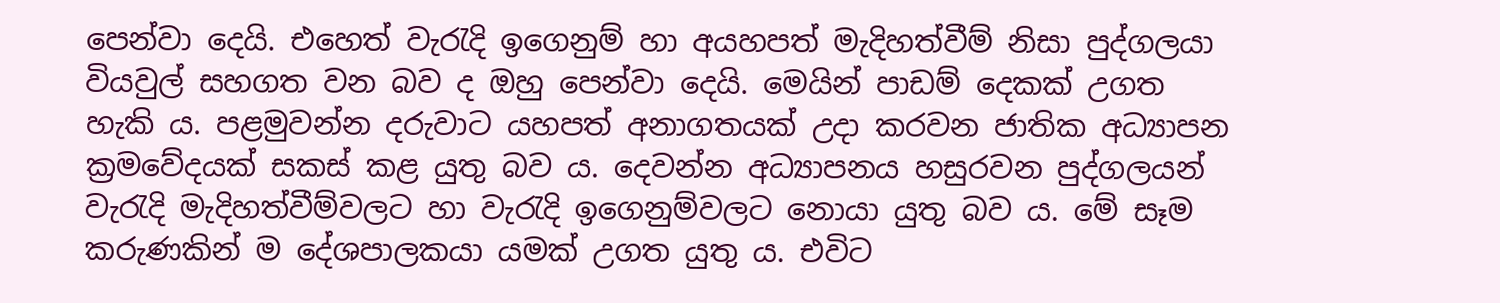පෙන්වා දෙයි. එහෙත් වැරැදි ඉගෙනුම් හා අයහපත් මැදිහත්වීම් නිසා පුද්ගලයා වියවුල් සහගත වන බව ද ඔහු පෙන්වා දෙයි. මෙයින් පාඩම් දෙකක් උගත හැකි ය. පළමුවන්න දරුවාට යහපත් අනාගතයක් උදා කරවන ජාතික අධ්‍යාපන ක්‍රමවේදයක් සකස් කළ යුතු බව ය. දෙවන්න අධ්‍යාපනය හසුරවන පුද්ගලයන් වැරැදි මැදිහත්වීම්වලට හා වැරැදි ඉගෙනුම්වලට නොයා යුතු බව ය. මේ සෑම කරුණකින් ම දේශපාලකයා යමක් උගත යුතු ය. එවිට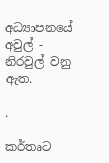අධ්‍යාපනයේ අවුල් - නිරවුල් වනු ඇත.

.

කර්තෘට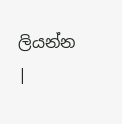ලියන්න |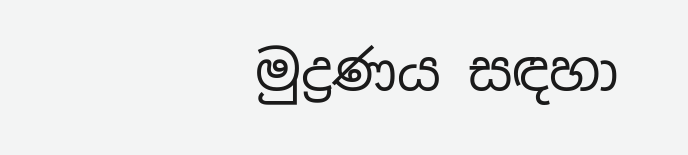මුද්‍රණය සඳහා